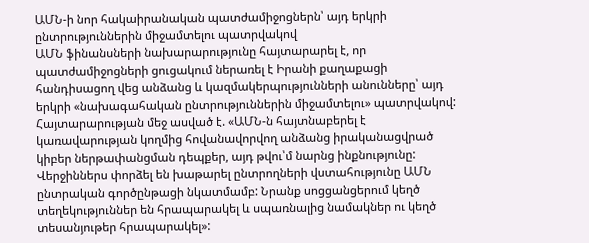ԱՄՆ-ի նոր հակաիրանական պատժամիջոցներն՝ այդ երկրի ընտրություններին միջամտելու պատրվակով
ԱՄՆ ֆինանսների նախարարությունը հայտարարել է, որ պատժամիջոցների ցուցակում ներառել է Իրանի քաղաքացի հանդիսացող վեց անձանց և կազմակերպությունների անունները՝ այդ երկրի «նախագահական ընտրություններին միջամտելու» պատրվակով:
Հայտարարության մեջ ասված է. «ԱՄՆ-ն հայտնաբերել է կառավարության կողմից հովանավորվող անձանց իրականացվրած կիբեր ներթափանցման դեպքեր, այդ թվու՝մ նարնց ինքնությունը: Վերջիններս փորձել են խաթարել ընտրողների վստահությունը ԱՄՆ ընտրական գործընթացի նկատմամբ: Նրանք սոցցանցերում կեղծ տեղեկություններ են հրապարակել և սպառնալից նամակներ ու կեղծ տեսանյութեր հրապարակել»: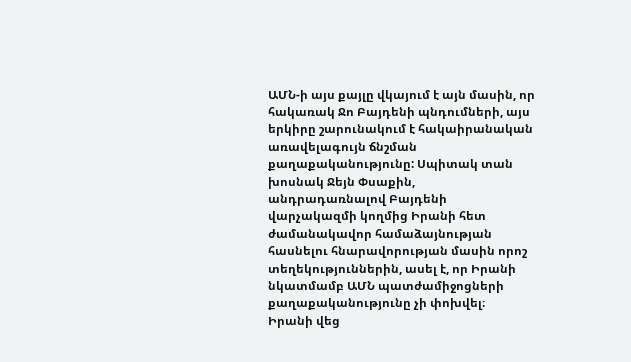ԱՄՆ-ի այս քայլը վկայում է այն մասին, որ հակառակ Ջո Բայդենի պնդումների, այս երկիրը շարունակում է հակաիրանական առավելագույն ճնշման քաղաքականությունը: Սպիտակ տան խոսնակ Ջեյն Փսաքին, անդրադառնալով Բայդենի վարչակազմի կողմից Իրանի հետ ժամանակավոր համաձայնության հասնելու հնարավորության մասին որոշ տեղեկություններին, ասել է, որ Իրանի նկատմամբ ԱՄՆ պատժամիջոցների քաղաքականությունը չի փոխվել։
Իրանի վեց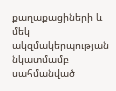քաղաքացիների և մեկ ակզմակերպության նկատմամբ սահմանված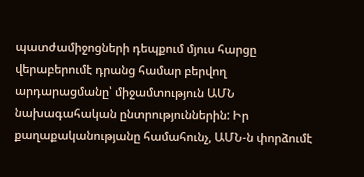պատժամիջոցների դեպքում մյուս հարցը վերաբերումէ դրանց համար բերվող արդարացմանը՝ միջամտություն ԱՄՆ նախագահական ընտրություններին: Իր քաղաքականությանը համահունչ, ԱՄՆ-ն փորձումէ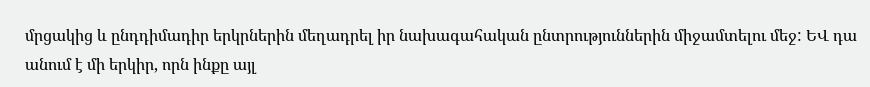մրցակից և ընդդիմադիր երկրներին մեղադրել իր նախագահական ընտրություններին միջամտելու մեջ: ԵՎ դա անում է մի երկիր, որն ինքը այլ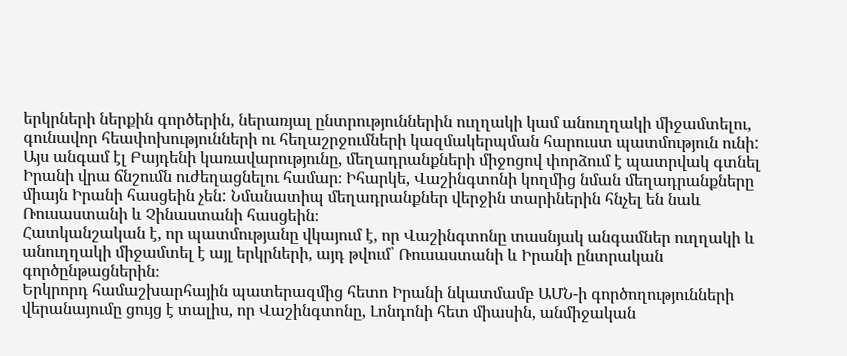երկրների ներքին գործերին, ներառյալ ընտրություններին ուղղակի կամ անուղղակի միջամտելու, գունավոր հեափոխությունների ու հեղաշրջումների կազմակերպման հարուստ պատմություն ունի:
Այս անգամ էլ Բայդենի կառավարությունը, մեղադրանքների միջոցով փորձում է պատրվակ գտնել Իրանի վրա ճնշումն ուժեղացնելու համար։ Իհարկե, Վաշինգտոնի կողմից նման մեղադրանքները միայն Իրանի հասցեին չեն: Նմանատիպ մեղադրանքներ վերջին տարիներին հնչել են նաև Ռուսաստանի և Չինաստանի հասցեին։
Հատկանշական է, որ պատմությանը վկայում է, որ Վաշինգտոնը տասնյակ անգամներ ուղղակի և անուղղակի միջամտել է այլ երկրների, այդ թվում՝ Ռուսաստանի և Իրանի ընտրական գործընթացներին։
Երկրորդ համաշխարհային պատերազմից հետո Իրանի նկատմամբ ԱՄՆ-ի գործողությունների վերանայումը ցույց է տալիս, որ Վաշինգտոնը, Լոնդոնի հետ միասին, անմիջական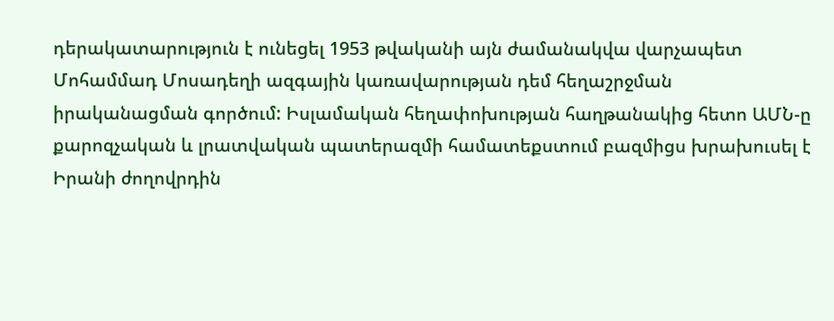դերակատարություն է ունեցել 1953 թվականի այն ժամանակվա վարչապետ Մոհամմադ Մոսադեղի ազգային կառավարության դեմ հեղաշրջման իրականացման գործում: Իսլամական հեղափոխության հաղթանակից հետո ԱՄՆ-ը քարոզչական և լրատվական պատերազմի համատեքստում բազմիցս խրախուսել է Իրանի ժողովրդին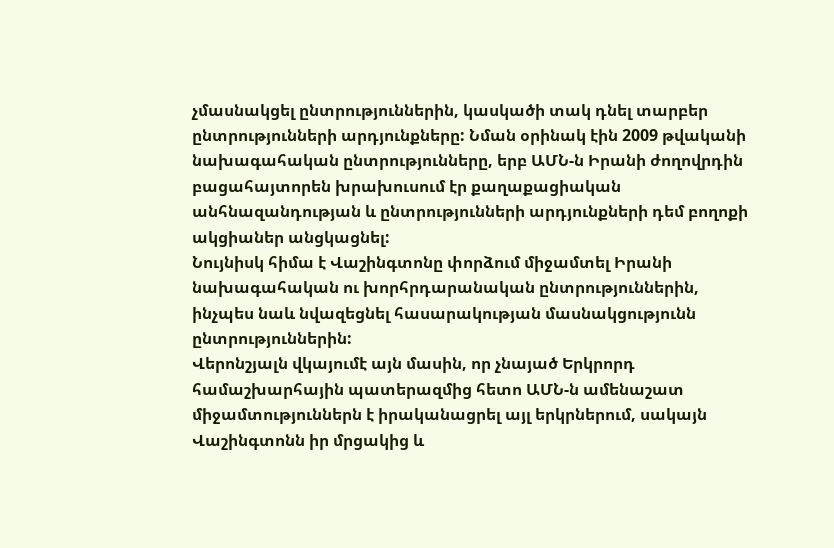չմասնակցել ընտրություններին, կասկածի տակ դնել տարբեր ընտրությունների արդյունքները: Նման օրինակ էին 2009 թվականի նախագահական ընտրությունները, երբ ԱՄՆ-ն Իրանի ժողովրդին բացահայտորեն խրախուսում էր քաղաքացիական անհնազանդության և ընտրությունների արդյունքների դեմ բողոքի ակցիաներ անցկացնել:
Նույնիսկ հիմա է Վաշինգտոնը փորձում միջամտել Իրանի նախագահական ու խորհրդարանական ընտրություններին, ինչպես նաև նվազեցնել հասարակության մասնակցությունն ընտրություններին:
Վերոնշյալն վկայումէ այն մասին, որ չնայած Երկրորդ համաշխարհային պատերազմից հետո ԱՄՆ-ն ամենաշատ միջամտություններն է իրականացրել այլ երկրներում, սակայն Վաշինգտոնն իր մրցակից և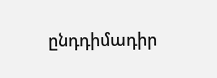ընդդիմադիր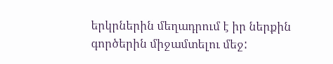երկրներին մեղադրում է իր ներքին գործերին միջամտելու մեջ: